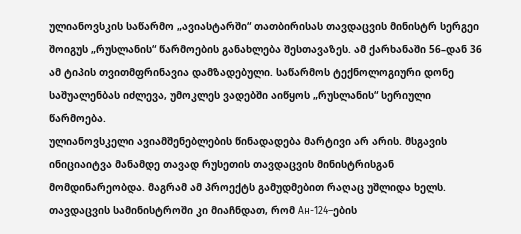ულიანოვსკის საწარმო „ავიასტარში“ თათბირისას თავდაცვის მინისტრ სერგეი შოიგუს „რუსლანის“ წარმოების განახლება შესთავაზეს. ამ ქარხანაში 56–დან 36 ამ ტიპის თვითმფრინავია დამზადებული. საწარმოს ტექნოლოგიური დონე საშუალენბას იძლევა, უმოკლეს ვადებში აიწყოს „რუსლანის“ სერიული წარმოება.
ულიანოვსკელი ავიამშენებლების წინადადება მარტივი არ არის. მსგავის ინიციაიტვა მანამდე თავად რუსეთის თავდაცვის მინისტრისგან მომდინარეობდა. მაგრამ ამ პროექტს გამუდმებით რაღაც უშლიდა ხელს. თავდაცვის სამინისტროში კი მიაჩნდათ, რომ Ан-124–ების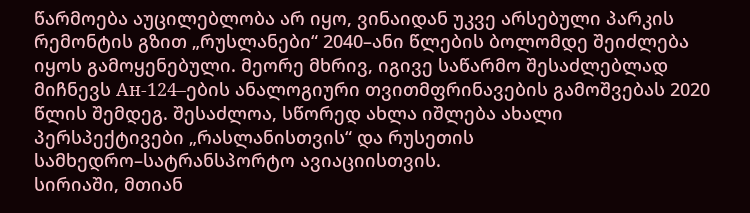წარმოება აუცილებლობა არ იყო, ვინაიდან უკვე არსებული პარკის რემონტის გზით „რუსლანები“ 2040–ანი წლების ბოლომდე შეიძლება იყოს გამოყენებული. მეორე მხრივ, იგივე საწარმო შესაძლებლად მიჩნევს Ан-124–ების ანალოგიური თვითმფრინავების გამოშვებას 2020 წლის შემდეგ. შესაძლოა, სწორედ ახლა იშლება ახალი პერსპექტივები „რასლანისთვის“ და რუსეთის სამხედრო–სატრანსპორტო ავიაციისთვის.
სირიაში, მთიან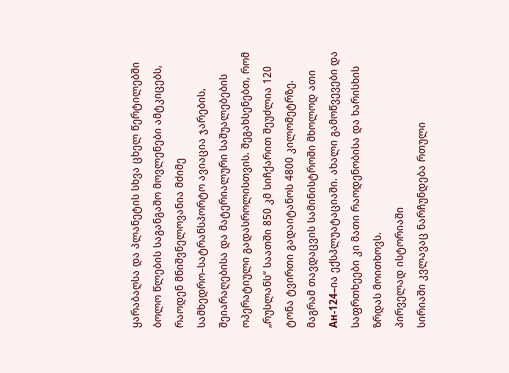ყარაბაღსა და პლანეტის სხვა ცხელ წერტილებში ბოლო წლების საგანგაშო მოვლენები ამტკიცებს, რაოდენ მნიშვნელოვანია მძიმე სამხედრო–სატრანსპორტო ავიაცია ჯარების, შეიარაღებისა და მატერიალური საშუალებების ოპერატიული გადასროლისთვის. შეგახსენებთ, რომ „რუსლანს“ საათში 850 კმ სიჩქარით შეუძლია 120 ტონა ტვირთი გადაიტანოს 4800 კილომეტრზე. მაგრამ თავდაცვის სამინისტროში მხოლოდ ათი Ан-124–ია ექსპლუატაციაში. ახალი გამოწვევები და საფრთხეები კი მათი რაოდენობისა და ხარისხის ზრდას მოითხოვს.
პირველად ისტორიაში
სირიაში კვლავაც ნარჩუნდება რთული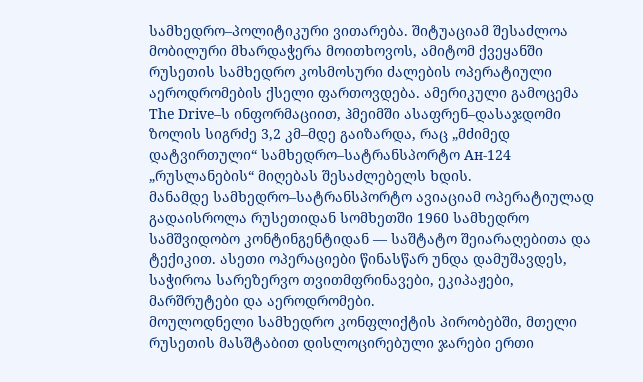სამხედრო–პოლიტიკური ვითარება. შიტუაციამ შესაძლოა მობილური მხარდაჭერა მოითხოვოს, ამიტომ ქვეყანში რუსეთის სამხედრო კოსმოსური ძალების ოპერატიული აეროდრომების ქსელი ფართოვდება. ამერიკული გამოცემა The Drive–ს ინფორმაციით, ჰმეიმში ასაფრენ–დასაჯდომი ზოლის სიგრძე 3,2 კმ–მდე გაიზარდა, რაც „მძიმედ დატვირთული“ სამხედრო–სატრანსპორტო Ан-124 „რუსლანების“ მიღებას შესაძლებელს ხდის.
მანამდე სამხედრო–სატრანსპორტო ავიაციამ ოპერატიულად გადაისროლა რუსეთიდან სომხეთში 1960 სამხედრო სამშვიდობო კონტინგენტიდან — საშტატო შეიარაღებითა და ტექიკით. ასეთი ოპერაციები წინასწარ უნდა დამუშავდეს, საჭიროა სარეზერვო თვითმფრინავები, ეკიპაჟები, მარშრუტები და აეროდრომები.
მოულოდნელი სამხედრო კონფლიქტის პირობებში, მთელი რუსეთის მასშტაბით დისლოცირებული ჯარები ერთი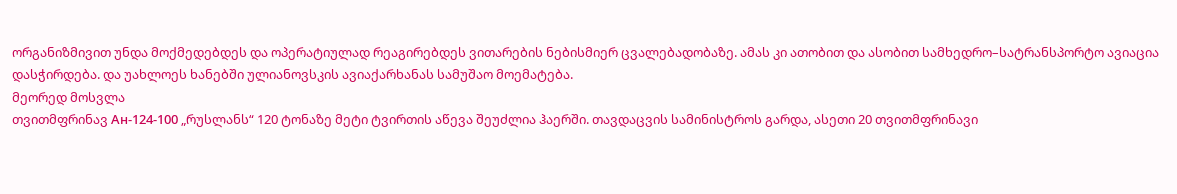ორგანიზმივით უნდა მოქმედებდეს და ოპერატიულად რეაგირებდეს ვითარების ნებისმიერ ცვალებადობაზე. ამას კი ათობით და ასობით სამხედრო–სატრანსპორტო ავიაცია დასჭირდება. და უახლოეს ხანებში ულიანოვსკის ავიაქარხანას სამუშაო მოემატება.
მეორედ მოსვლა
თვითმფრინავ Ан-124-100 „რუსლანს“ 120 ტონაზე მეტი ტვირთის აწევა შეუძლია ჰაერში. თავდაცვის სამინისტროს გარდა, ასეთი 20 თვითმფრინავი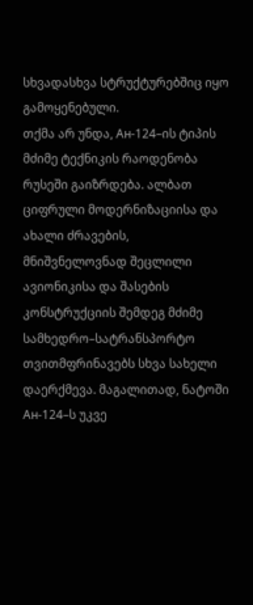სხვადასხვა სტრუქტურებშიც იყო გამოყენებული.
თქმა არ უნდა, Ан-124–ის ტიპის მძიმე ტექნიკის რაოდენობა რუსეში გაიზრდება. ალბათ ციფრული მოდერნიზაციისა და ახალი ძრავების, მნიშვნელოვნად შეცლილი ავიონიკისა და შასების კონსტრუქციის შემდეგ მძიმე სამხედრო–სატრანსპორტო თვითმფრინავებს სხვა სახელი დაერქმევა. მაგალითად, ნატოში Ан-124–ს უკვე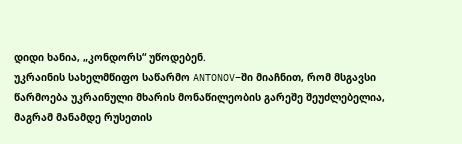დიდი ხანია, „კონდორს“ უწოდებენ.
უკრაინის სახელმწიფო საწარმო ANTONOV–ში მიაჩნით, რომ მსგავსი წარმოება უკრაინული მხარის მონაწილეობის გარეშე შეუძლებელია, მაგრამ მანამდე რუსეთის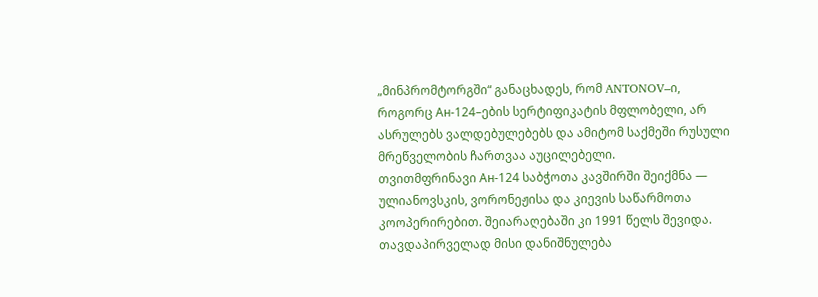„მინპრომტორგში“ განაცხადეს, რომ ANTONOV–ი, როგორც Ан-124–ების სერტიფიკატის მფლობელი, არ ასრულებს ვალდებულებებს და ამიტომ საქმეში რუსული მრეწველობის ჩართვაა აუცილებელი.
თვითმფრინავი Ан-124 საბჭოთა კავშირში შეიქმნა — ულიანოვსკის, ვორონეჟისა და კიევის საწარმოთა კოოპერირებით. შეიარაღებაში კი 1991 წელს შევიდა. თავდაპირველად მისი დანიშნულება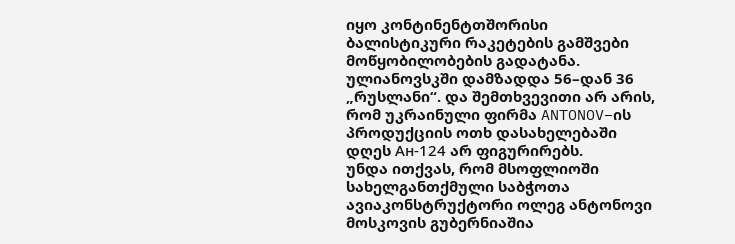იყო კონტინენტთშორისი ბალისტიკური რაკეტების გამშვები მოწყობილობების გადატანა. ულიანოვსკში დამზადდა 56–დან 36 „რუსლანი“. და შემთხვევითი არ არის, რომ უკრაინული ფირმა ANTONOV–ის პროდუქციის ოთხ დასახელებაში დღეს Ан-124 არ ფიგურირებს.
უნდა ითქვას, რომ მსოფლიოში სახელგანთქმული საბჭოთა ავიაკონსტრუქტორი ოლეგ ანტონოვი მოსკოვის გუბერნიაშია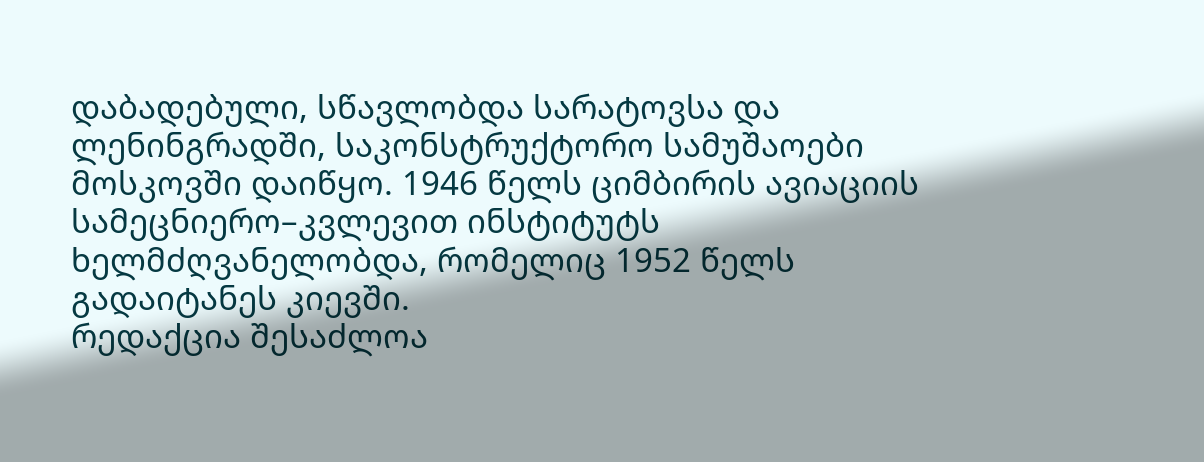დაბადებული, სწავლობდა სარატოვსა და ლენინგრადში, საკონსტრუქტორო სამუშაოები მოსკოვში დაიწყო. 1946 წელს ციმბირის ავიაციის სამეცნიერო–კვლევით ინსტიტუტს ხელმძღვანელობდა, რომელიც 1952 წელს გადაიტანეს კიევში.
რედაქცია შესაძლოა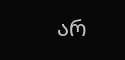არ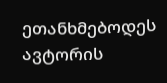ეთანხმებოდეს ავტორის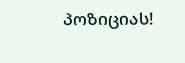პოზიციას!